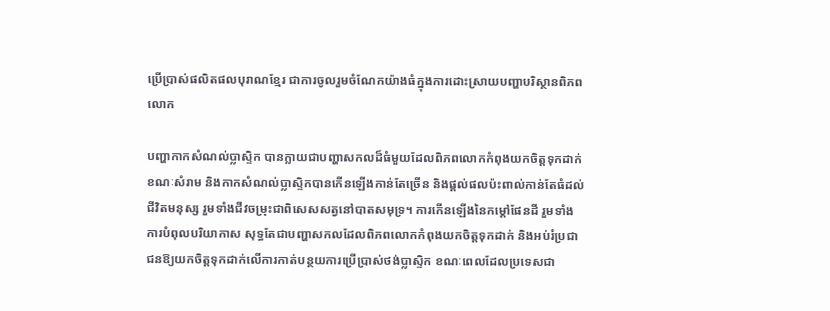ប្រើប្រាស់ផលិតផលបុរាណខ្មែរ ជាការចូលរួមចំណែកយ៉ាងធំក្នុងការដោះស្រាយបញ្ហាបរិស្ថានពិភពលោក

បញ្ហាកាកសំណល់ប្លាស្ទិក បានក្លាយជាបញ្ហាសកលដ៏ធំមួយដែលពិភពលោកកំពុងយកចិត្តទុកដាក់ ខណៈសំរាម និងកាកសំណល់ប្លាស្ទិកបានកើនឡើងកាន់តែច្រើន និងផ្តល់ផលប៉ះពាល់កាន់តែធំដល់ជីវិតមនុស្ស រួមទាំងជីវចម្រុះជាពិសេសសត្វនៅបាតសមុទ្រ។ ការកើនឡើងនៃកម្តៅផែនដី រួមទាំងការបំពុលបរិយាកាស សុទ្ធតែជាបញ្ហាសកលដែលពិភពលោកកំពុងយកចិត្តទុកដាក់ និងអប់រំប្រជាជនឱ្យយកចិត្តទុកដាក់លើការកាត់បន្ថយការប្រើប្រាស់ថង់ប្លាស្ទិក ខណៈពេលដែលប្រទេសជា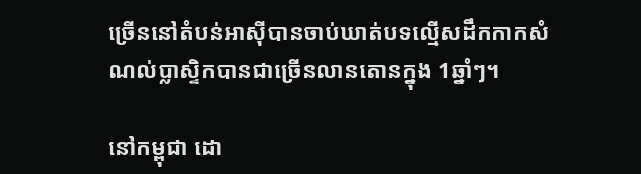ច្រើននៅតំបន់អាស៊ីបានចាប់ឃាត់បទល្មើសដឹកកាកសំណល់ប្លាស្ទិកបានជាច្រើនលានតោនក្នុង 1ឆ្នាំៗ។

នៅកម្ពុជា ដោ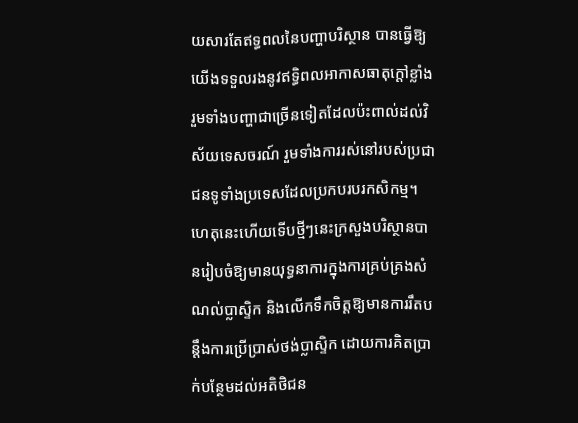យសារតែឥទ្ធពលនៃបញ្ហាបរិស្ថាន បានធ្វើឱ្យយើងទទួលរងនូវឥទ្ធិពលអាកាសធាតុក្តៅខ្លាំង រួមទាំងបញ្ហាជាច្រើនទៀតដែលប៉ះពាល់ដល់វិស័យទេសចរណ៍ រួមទាំងការរស់នៅរបស់ប្រជាជនទូទាំងប្រទេសដែលប្រកបរបរកសិកម្ម។ ហេតុនេះហើយទើបថ្មីៗនេះក្រសួងបរិស្ថានបានរៀបចំឱ្យមានយុទ្ធនាការក្នុងការគ្រប់គ្រងសំណល់ប្លាស្ទិក និងលើកទឹកចិត្តឱ្យមានការរឹតបន្តឹងការប្រើប្រាស់ថង់ប្លាស្ទិក ដោយការគិតប្រាក់បន្ថែមដល់អតិថិជន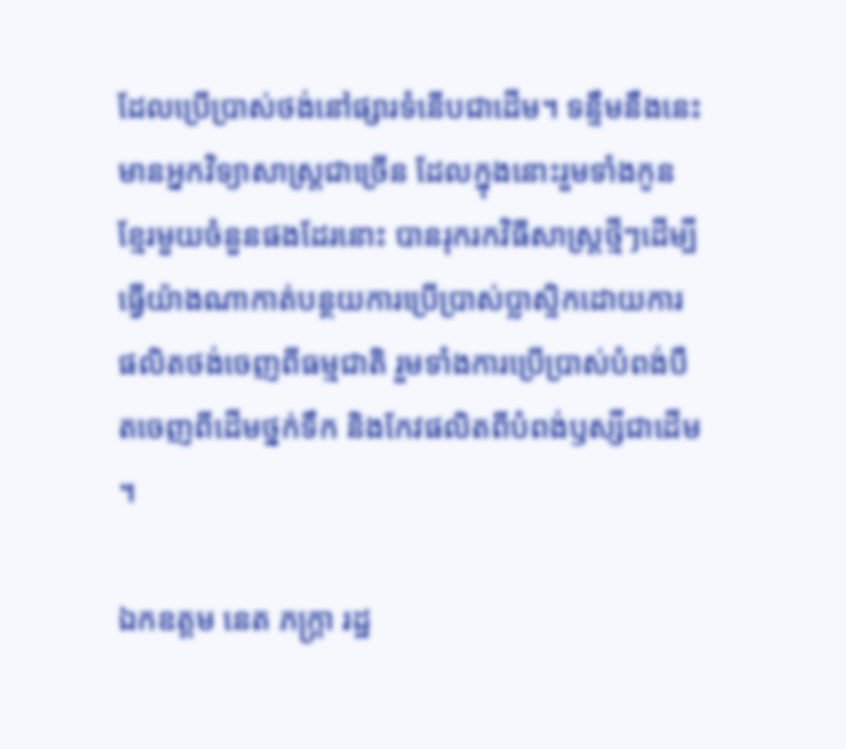ដែលប្រើប្រាស់ថង់នៅផ្សារទំនើបជាដើម។ ទន្ទឹមនឹងនេះ មានអ្នកវិទ្យាសាស្រ្តជាច្រើន ដែលក្នុងនោះរួមទាំងកូនខ្មែរមួយចំនួនផងដែរនោះ បានរុករកវិធីសាស្រ្តថ្មីៗដើម្បីធ្វើយ៉ាងណាកាត់បន្ថយការប្រើប្រាស់ប្លាស្ទិកដោយការផលិតថង់ចេញពីធម្មជាតិ រួមទាំងការប្រើប្រាស់បំពង់បឺតចេញពីដើមថ្នក់ទឹក និងកែវផលិតពីបំពង់ឫស្សីជាដើម។

ឯកឧត្តម នេត ភក្ត្រា រដ្ឋ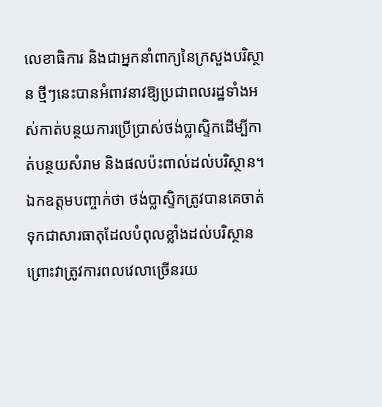លេខាធិការ និងជាអ្នកនាំពាក្យនៃក្រសួងបរិស្ថាន ថ្មីៗនេះបានអំពាវនាវឱ្យប្រជាពលរដ្ឋទាំងអស់កាត់បន្ថយការប្រើប្រាស់ថង់ប្លាស្ទិកដើម្បីកាត់បន្ថយសំរាម និងផលប៉ះពាល់ដល់បរិស្ថាន។ ឯកឧត្តមបញ្ចាក់ថា ថង់ប្លាស្ទិកត្រូវបានគេចាត់ទុកជាសារធាតុដែលបំពុលខ្លាំងដល់បរិស្ថាន ព្រោះវាត្រូវការពលវេលាច្រើនរយ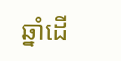ឆ្នាំដើ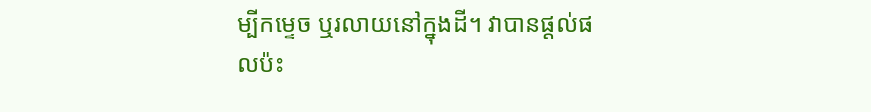ម្បីកម្ទេច ឬរលាយនៅក្នុងដី។ វាបានផ្តល់ផលប៉ះ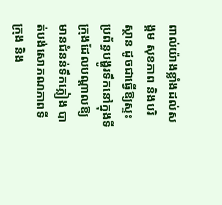ពាល់យ៉ាងខ្លាំងដល់សង្គម សុខភាព និងបរិស្ថាន ដូចជាធ្វើឱ្យស្ទះប្រព័ន្ធបង្ហូរទឹកនៅក្នុងទីក្រុងដែលបណ្ដាលឱ្យមានជំនន់ទឹកភ្លៀង បាត់បង់សោភណភាពទីក្រុង និង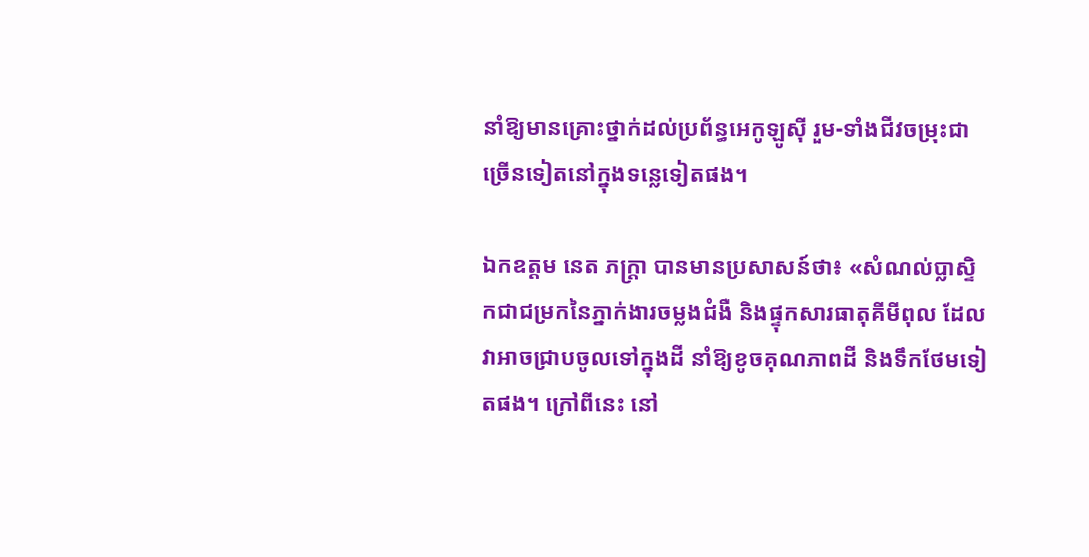នាំឱ្យមានគ្រោះថ្នាក់ដល់ប្រព័ន្ធអេកូឡូស៊ី រួម-ទាំងជីវចម្រុះជាច្រើនទៀតនៅក្នុងទន្លេទៀតផង។

ឯកឧត្តម នេត ភក្ត្រា បានមានប្រសាសន៍ថា៖ «សំណល់ប្លាស្ទិកជាជម្រកនៃភ្នាក់ងារចម្លងជំងឺ និងផ្ទុកសារធាតុគីមីពុល ដែលវាអាចជ្រាបចូលទៅក្នុងដី នាំឱ្យខូចគុណភាពដី និងទឹកថែមទៀតផង។ ក្រៅពីនេះ នៅ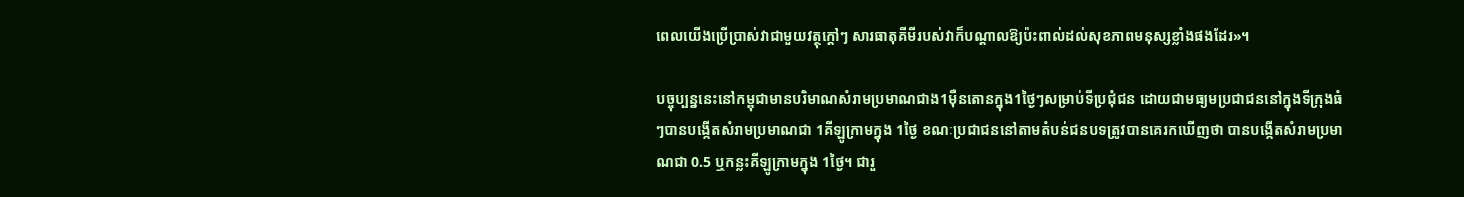ពេលយើងប្រើប្រាស់វាជាមួយវត្ថុក្តៅៗ សារធាតុគីមីរបស់វាក៏បណ្តាលឱ្យប៉ះពាល់ដល់សុខភាពមនុស្សខ្លាំងផងដែរ»។

បច្ចុប្បន្ននេះនៅកម្ពុជាមានបរិមាណសំរាមប្រមាណជាង1ម៉ឺនតោនក្នុង1ថ្ងៃៗសម្រាប់ទីប្រជុំជន ដោយជាមធ្យមប្រជាជននៅក្នុងទីក្រុងធំៗបានបង្កើតសំរាមប្រមាណជា 1គីឡូក្រាមក្នុង 1ថ្ងៃ ខណៈប្រជាជននៅតាមតំបន់ជនបទត្រូវបានគេរកឃើញថា បានបង្កើតសំរាមប្រមាណជា 0.5 ឬកន្លះគីឡូក្រាមក្នុង 1ថ្ងៃ។ ជារួ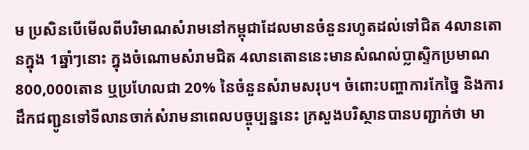ម ប្រសិនបើមើលពីបរិមាណសំរាមនៅកម្ពុជាដែលមានចំនួនរហូតដល់ទៅជិត 4លានតោនក្នុង 1ឆ្នាំៗនោះ ក្នុងចំណោមសំរាមជិត 4លានតោននេះមានសំណល់ប្លាស្ទិកប្រមាណ 800,000តោន ឬប្រហែលជា 20% នៃចំនួនសំរាមសរុប។ ចំពោះបញ្ហាការកែច្នៃ និងការដឹកជញ្ជូនទៅទីលានចាក់សំរាមនាពេលបច្ចុប្បន្ននេះ ក្រសួងបរិស្ថានបានបញ្ជាក់ថា មា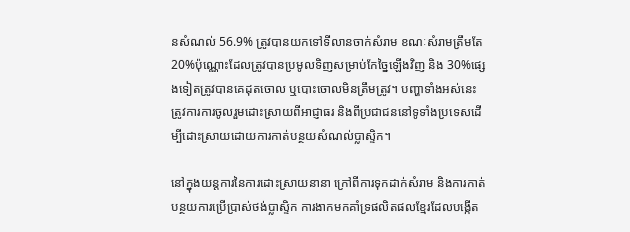នសំណល់ 56.9% ត្រូវបានយកទៅទីលានចាក់សំរាម ខណៈសំរាមត្រឹមតែ 20%ប៉ុណ្ណោះដែលត្រូវបានប្រមូលទិញសម្រាប់កែច្នៃឡើងវិញ និង 30%ផ្សេងទៀតត្រូវបានគេដុតចោល ឬបោះចោលមិនត្រឹមត្រូវ។ បញ្ហាទាំងអស់នេះត្រូវការការចូលរួមដោះស្រាយពីអាជ្ញាធរ និងពីប្រជាជននៅទូទាំងប្រទេសដើម្បីដោះស្រាយដោយការកាត់បន្ថយសំណល់ប្លាស្ទិក។

នៅក្នុងយន្តការនៃការដោះស្រាយនានា ក្រៅពីការទុកដាក់សំរាម និងការកាត់បន្ថយការប្រើប្រាស់ថង់ប្លាស្ទិក ការងាកមកគាំទ្រផលិតផលខ្មែរដែលបង្កើត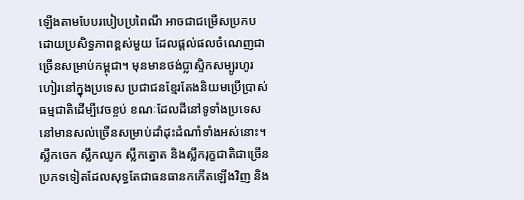ឡើងតាមបែបរបៀបប្រពៃណី អាចជាជម្រើសប្រកបដោយប្រសិទ្ធភាពខ្ពស់មួយ ដែលផ្តល់ផលចំណេញជាច្រើនសម្រាប់កម្ពុជា។ មុនមានថង់ប្លាស្ទិកសម្បូរហូរហៀរនៅក្នុងប្រទេស ប្រជាជនខ្មែរតែងនិយមប្រើប្រាស់ធម្មជាតិដើម្បីវេចខ្ចប់ ខណៈដែលដីនៅទូទាំងប្រទេស នៅមានសល់ច្រើនសម្រាប់ដាំដុះដំណាំទាំងអស់នោះ។ ស្លឹកចេក ស្លឹកឈូក ស្លឹកត្នោត និងស្លឹករុក្ខជាតិជាច្រើនប្រភទទៀតដែលសុទ្ធតែជាធនធានកកើតឡើងវិញ និង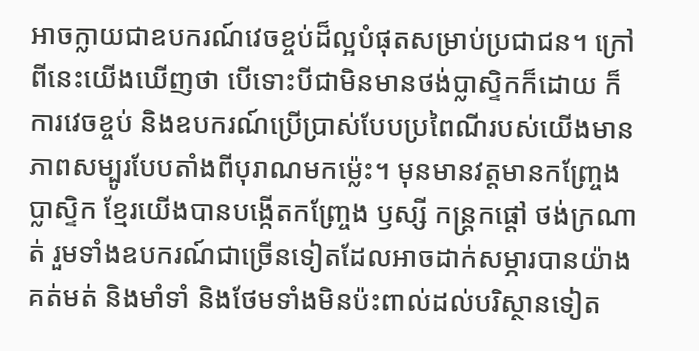អាចក្លាយជាឧបករណ៍វេចខ្ចប់ដ៏ល្អបំផុតសម្រាប់ប្រជាជន។ ក្រៅពីនេះយើងឃើញថា បើទោះបីជាមិនមានថង់ប្លាស្ទិកក៏ដោយ ក៏ការវេចខ្ចប់ និងឧបករណ៍ប្រើប្រាស់បែបប្រពៃណីរបស់យើងមានភាពសម្បូរបែបតាំងពីបុរាណមកម្ល៉េះ។ មុនមានវត្តមានកញ្ច្រែងប្លាស្ទិក ខ្មែរយើងបានបង្កើតកញ្ច្រែង ឫស្សី កន្ត្រកផ្តៅ ថង់ក្រណាត់ រួមទាំងឧបករណ៍ជាច្រើនទៀតដែលអាចដាក់សម្ភារបានយ៉ាងគត់មត់ និងមាំទាំ និងថែមទាំងមិនប៉ះពាល់ដល់បរិស្ថានទៀត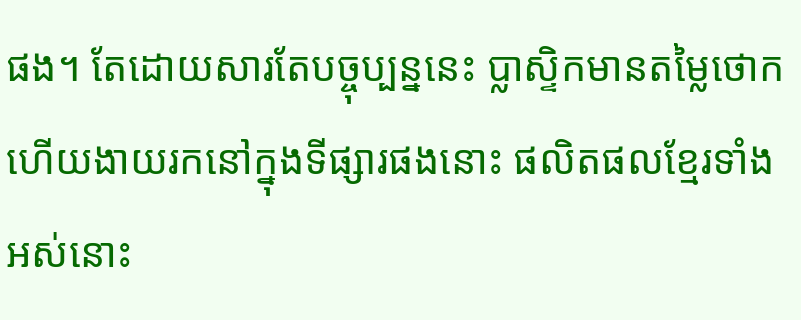ផង។ តែដោយសារតែបច្ចុប្បន្ននេះ ប្លាស្ទិកមានតម្លៃថោក ហើយងាយរកនៅក្នុងទីផ្សារផងនោះ ផលិតផលខ្មែរទាំងអស់នោះ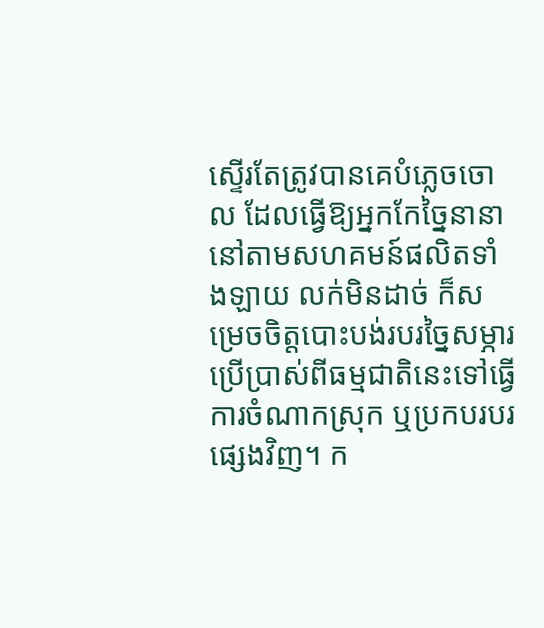ស្ទើរតែត្រូវបានគេបំភ្លេចចោល ដែលធ្វើឱ្យអ្នកកែច្នៃនានានៅតាមសហគមន៍ផលិតទាំងឡាយ លក់មិនដាច់ ក៏សម្រេចចិត្តបោះបង់របរច្នៃសម្ភារប្រើប្រាស់ពីធម្មជាតិនេះទៅធ្វើការចំណាកស្រុក ឬប្រកបរបរផ្សេងវិញ។ ក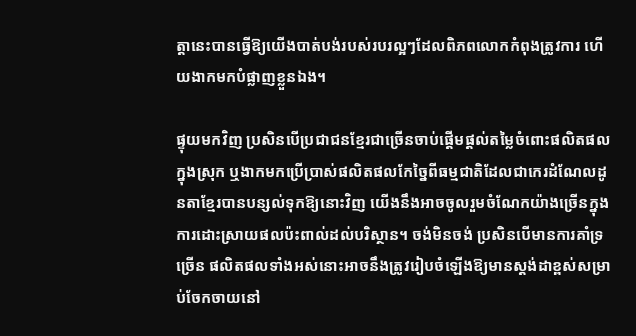ត្តានេះបានធ្វើឱ្យយើងបាត់បង់របស់របរល្អៗដែលពិភពលោកកំពុងត្រូវការ ហើយងាកមកបំផ្លាញខ្លួនឯង។

ផ្ទុយមកវិញ ប្រសិនបើប្រជាជនខ្មែរជាច្រើនចាប់ផ្តើមផ្តល់តម្លៃចំពោះផលិតផលក្នុងស្រុក ឬងាកមកប្រើប្រាស់ផលិតផលកែច្នៃពីធម្មជាតិដែលជាកេរដំណែលដូនតាខ្មែរបានបន្សល់ទុកឱ្យនោះវិញ យើងនឹងអាចចូលរួមចំណែកយ៉ាងច្រើនក្នុងការដោះស្រាយផលប៉ះពាល់ដល់បរិស្ថាន។ ចង់មិនចង់ ប្រសិនបើមានការគាំទ្រច្រើន ផលិតផលទាំងអស់នោះអាចនឹងត្រូវរៀបចំឡើងឱ្យមានស្តង់ដាខ្ពស់សម្រាប់ចែកចាយនៅ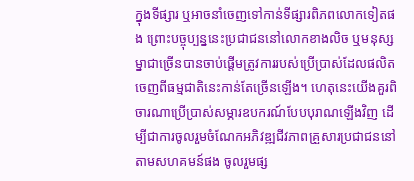ក្នុងទីផ្សារ ឬអាចនាំចេញទៅកាន់ទីផ្សារពិភពលោកទៀតផង ព្រោះបច្ចុប្បន្ននេះប្រជាជននៅលោកខាងលិច ឬមនុស្សម្នាជាច្រើនបានចាប់ផ្តើមត្រូវការរបស់ប្រើប្រាស់ដែលផលិតចេញពីធម្មជាតិនេះកាន់តែច្រើនឡើង។ ហេតុនេះយើងគួរពិចារណាប្រើប្រាស់សម្ភារឧបករណ៍បែបបុរាណឡើងវិញ ដើម្បីជាការចូលរួមចំណែកអភិវឌ្ឍជីវភាពគ្រួសារប្រជាជននៅតាមសហគមន៍ផង ចូលរួមផ្ស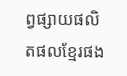ព្វផ្សាយផលិតផលខ្មែរផង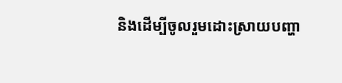និងដើម្បីចូលរួមដោះស្រាយបញ្ហា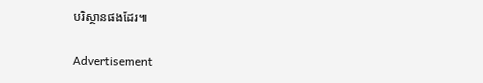បរិស្ថានផងដែរ៕

Advertisement